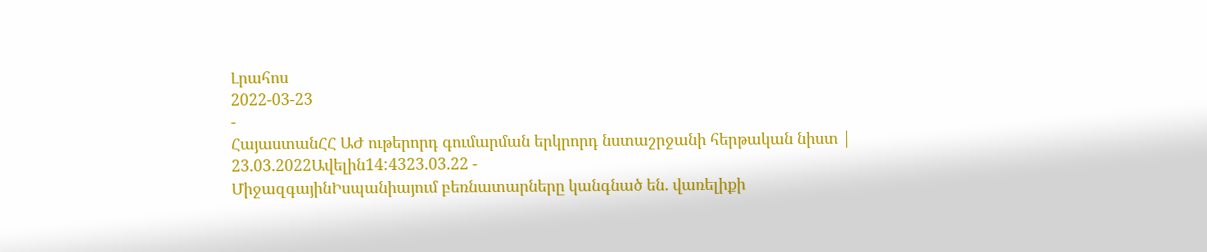Լրահոս
2022-03-23
-
ՀայաստանՀՀ ԱԺ ութերորդ գումարման երկրորդ նստաշրջանի հերթական նիստ | 23.03.2022Ավելին14:4323.03.22 -
ՄիջազգայինԻսպանիայում բեռնատարները կանգնած են. վառելիքի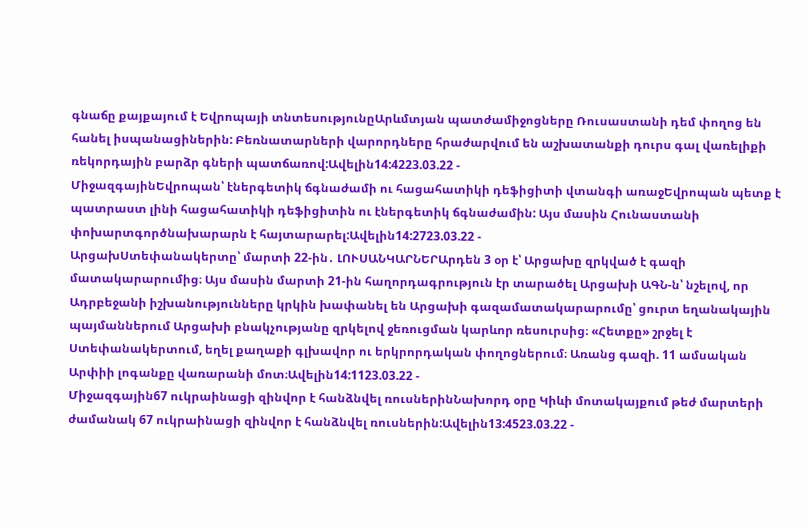գնաճը քայքայում է Եվրոպայի տնտեսությունըԱրևմտյան պատժամիջոցները Ռուսաստանի դեմ փողոց են հանել իսպանացիներին: Բեռնատարների վարորդները հրաժարվում են աշխատանքի դուրս գալ վառելիքի ռեկորդային բարձր գների պատճառով:Ավելին14:4223.03.22 -
ՄիջազգայինԵվրոպան՝ էներգետիկ ճգնաժամի ու հացահատիկի դեֆիցիտի վտանգի առաջԵվրոպան պետք է պատրաստ լինի հացահատիկի դեֆիցիտին ու էներգետիկ ճգնաժամին: Այս մասին Հունաստանի փոխարտգործնախարարն է հայտարարել:Ավելին14:2723.03.22 -
ԱրցախՍտեփանակերտը՝ մարտի 22-ին․ ԼՈՒՍԱՆԿԱՐՆԵՐԱրդեն 3 օր է՝ Արցախը զրկված է գազի մատակարարումից։ Այս մասին մարտի 21-ին հաղորդագրություն էր տարածել Արցախի ԱԳՆ-ն՝ նշելով, որ Ադրբեջանի իշխանությունները կրկին խափանել են Արցախի գազամատակարարումը՝ ցուրտ եղանակային պայմաններում Արցախի բնակչությանը զրկելով ջեռուցման կարևոր ռեսուրսից։ «Հետքը» շրջել է Ստեփանակերտում, եղել քաղաքի գլխավոր ու երկրորդական փողոցներում։ Առանց գազի. 11 ամսական Արփիի լոգանքը վառարանի մոտ։Ավելին14:1123.03.22 -
Միջազգային67 ուկրաինացի զինվոր է հանձնվել ռուսներինՆախորդ օրը Կիևի մոտակայքում թեժ մարտերի ժամանակ 67 ուկրաինացի զինվոր է հանձնվել ռուսներին:Ավելին13:4523.03.22 -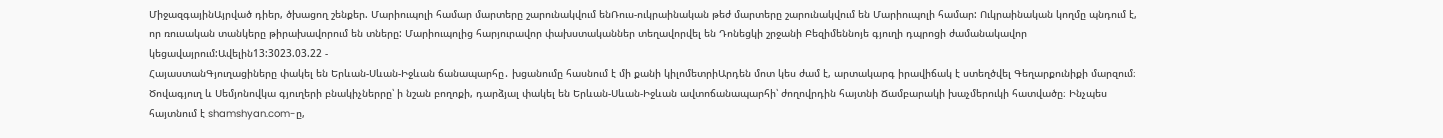ՄիջազգայինԱյրված դիեր, ծխացող շենքեր. Մարիուպոլի համար մարտերը շարունակվում ենՌուս-ուկրաինական թեժ մարտերը շարունակվում են Մարիուպոլի համար: Ուկրաինական կողմը պնդում է, որ ռուսական տանկերը թիրախավորում են տները: Մարիուպոլից հարյուրավոր փախստականներ տեղավորվել են Դոնեցկի շրջանի Բեզիմեննոյե գյուղի դպրոցի ժամանակավոր կեցավայրում:Ավելին13:3023.03.22 -
ՀայաստանԳյուղացիները փակել են Երևան-Սևան-Իջևան ճանապարհը․ խցանումը հասնում է մի քանի կիլոմետրիԱրդեն մոտ կես ժամ է, արտակարգ իրավիճակ է ստեղծվել Գեղարքունիքի մարզում։ Ծովագյուղ և Սեմյոնովկա գյուղերի բնակիչներրը՝ ի նշան բողոքի, դարձյալ փակել են Երևան-Սևան-Իջևան ավտոճանապարհի՝ ժողովրդին հայտնի Ճամբարակի խաչմերուկի հատվածը։ Ինչպես հայտնում է shamshyan.com-ը,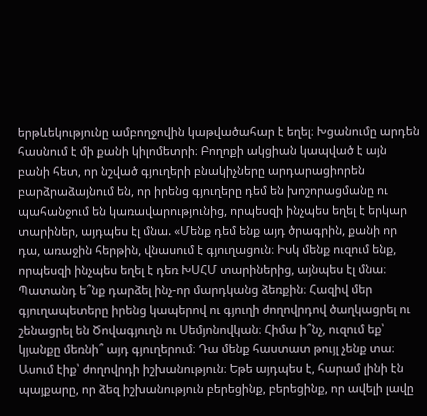երթևեկությունը ամբողջովին կաթվածահար է եղել։ Խցանումը արդեն հասնում է մի քանի կիլոմետրի։ Բողոքի ակցիան կապված է այն բանի հետ, որ նշված գյուղերի բնակիչները արդարացիորեն բարձրաձայնում են, որ իրենց գյուղերը դեմ են խոշորացմանը ու պահանջում են կառավարությունից, որպեսզի ինչպես եղել է երկար տարիներ, այդպես էլ մնա. «Մենք դեմ ենք այդ ծրագրին, քանի որ դա, առաջին հերթին, վնասում է գյուղացուն։ Իսկ մենք ուզում ենք, որպեսզի ինչպես եղել է դեռ ԽՍՀՄ տարիներից, այնպես էլ մնա։ Պատանդ ե՞նք դարձել ինչ-որ մարդկանց ձեռքին։ Հազիվ մեր գյուղապետերը իրենց կապերով ու գյուղի ժողովրդով ծաղկացրել ու շենացրել են Ծովագյուղն ու Սեմյոնովկան։ Հիմա ի՞նչ, ուզում եք՝ կյանքը մեռնի՞ այդ գյուղերում։ Դա մենք հաստատ թույլ չենք տա։ Ասում էիք՝ ժողովրդի իշխանություն։ Եթե այդպես է, հարամ լինի էն պայքարը, որ ձեզ իշխանություն բերեցինք, բերեցինք, որ ավելի լավը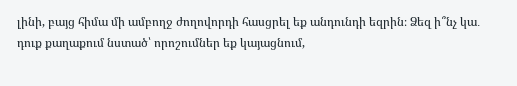լինի, բայց հիմա մի ամբողջ ժողովորդի հասցրել եք անդունդի եզրին։ Ձեզ ի՞նչ կա․ դուք քաղաքում նստած՝ որոշումներ եք կայացնում,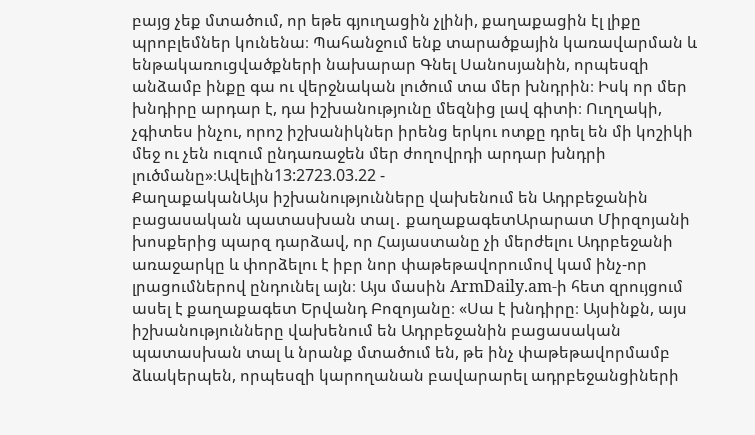բայց չեք մտածում, որ եթե գյուղացին չլինի, քաղաքացին էլ լիքը պրոբլեմներ կունենա։ Պահանջում ենք տարածքային կառավարման և ենթակառուցվածքների նախարար Գնել Սանոսյանին, որպեսզի անձամբ ինքը գա ու վերջնական լուծում տա մեր խնդրին։ Իսկ որ մեր խնդիրը արդար է, դա իշխանությունը մեզնից լավ գիտի։ Ուղղակի, չգիտես ինչու, որոշ իշխանիկներ իրենց երկու ոտքը դրել են մի կոշիկի մեջ ու չեն ուզում ընդառաջեն մեր ժողովրդի արդար խնդրի լուծմանը»։Ավելին13:2723.03.22 -
ՔաղաքականԱյս իշխանությունները վախենում են Ադրբեջանին բացասական պատասխան տալ․ քաղաքագետԱրարատ Միրզոյանի խոսքերից պարզ դարձավ, որ Հայաստանը չի մերժելու Ադրբեջանի առաջարկը և փորձելու է իբր նոր փաթեթավորումով կամ ինչ-որ լրացումներով ընդունել այն։ Այս մասին ArmDaily.am-ի հետ զրույցում ասել է քաղաքագետ Երվանդ Բոզոյանը։ «Սա է խնդիրը։ Այսինքն, այս իշխանությունները վախենում են Ադրբեջանին բացասական պատասխան տալ և նրանք մտածում են, թե ինչ փաթեթավորմամբ ձևակերպեն, որպեսզի կարողանան բավարարել ադրբեջանցիների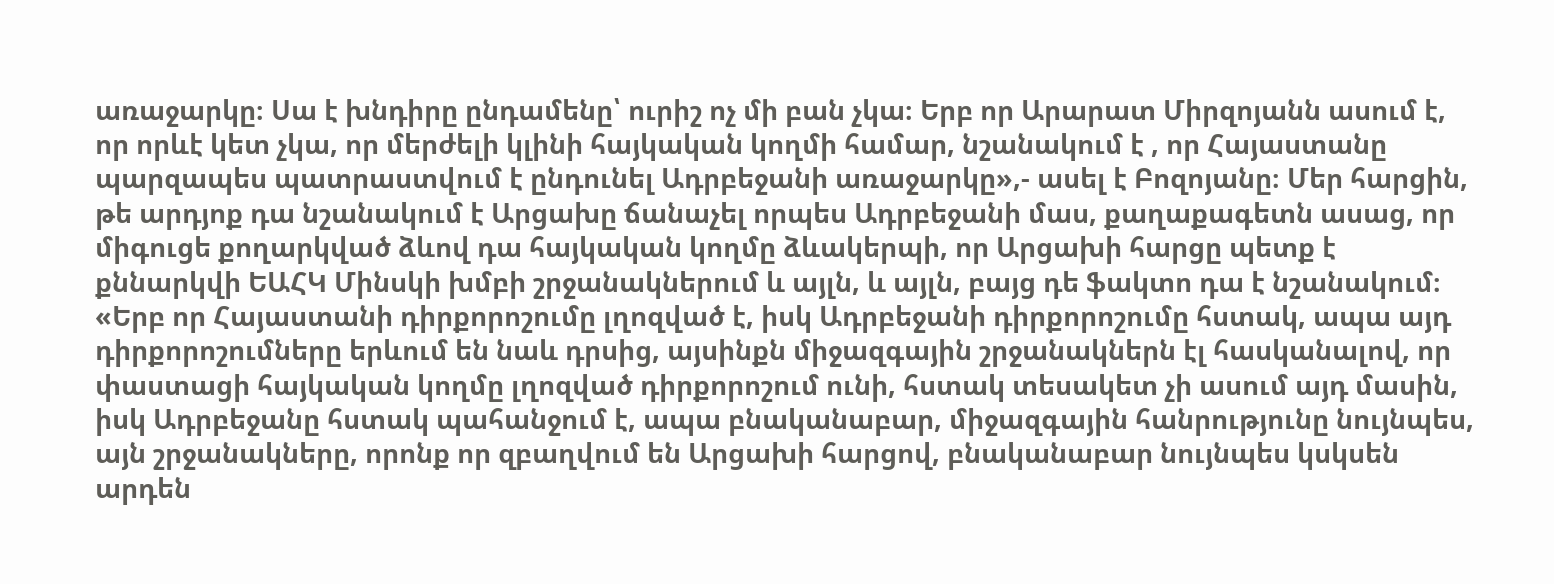առաջարկը։ Սա է խնդիրը ընդամենը՝ ուրիշ ոչ մի բան չկա։ Երբ որ Արարատ Միրզոյանն ասում է, որ որևէ կետ չկա, որ մերժելի կլինի հայկական կողմի համար, նշանակում է , որ Հայաստանը պարզապես պատրաստվում է ընդունել Ադրբեջանի առաջարկը»,- ասել է Բոզոյանը։ Մեր հարցին, թե արդյոք դա նշանակում է Արցախը ճանաչել որպես Ադրբեջանի մաս, քաղաքագետն ասաց, որ միգուցե քողարկված ձևով դա հայկական կողմը ձևակերպի, որ Արցախի հարցը պետք է քննարկվի ԵԱՀԿ Մինսկի խմբի շրջանակներում և այլն, և այլն, բայց դե ֆակտո դա է նշանակում։ «Երբ որ Հայաստանի դիրքորոշումը լղոզված է, իսկ Ադրբեջանի դիրքորոշումը հստակ, ապա այդ դիրքորոշումները երևում են նաև դրսից, այսինքն միջազգային շրջանակներն էլ հասկանալով, որ փաստացի հայկական կողմը լղոզված դիրքորոշում ունի, հստակ տեսակետ չի ասում այդ մասին, իսկ Ադրբեջանը հստակ պահանջում է, ապա բնականաբար, միջազգային հանրությունը նույնպես, այն շրջանակները, որոնք որ զբաղվում են Արցախի հարցով, բնականաբար նույնպես կսկսեն արդեն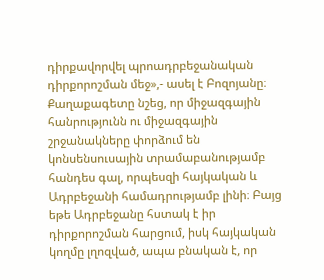դիրքավորվել պրոադրբեջանական դիրքորոշման մեջ»,- ասել է Բոզոյանը։ Քաղաքագետը նշեց, որ միջազգային հանրությունն ու միջազգային շրջանակները փորձում են կոնսենսուսային տրամաբանությամբ հանդես գալ, որպեսզի հայկական և Ադրբեջանի համադրությամբ լինի։ Բայց եթե Ադրբեջանը հստակ է իր դիրքորոշման հարցում, իսկ հայկական կողմը լղոզված, ապա բնական է, որ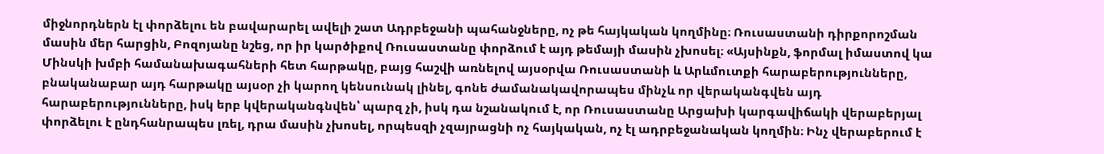միջնորդներն էլ փորձելու են բավարարել ավելի շատ Ադրբեջանի պահանջները, ոչ թե հայկական կողմինը։ Ռուսաստանի դիրքորոշման մասին մեր հարցին, Բոզոյանը նշեց, որ իր կարծիքով Ռուսաստանը փորձում է այդ թեմայի մասին չխոսել։ «Այսինքն, ֆորմալ իմաստով կա Մինսկի խմբի համանախագահների հետ հարթակը, բայց հաշվի առնելով այսօրվա Ռուսաստանի և Արևմուտքի հարաբերությունները, բնականաբար այդ հարթակը այսօր չի կարող կենսունակ լինել, գոնե ժամանակավորապես մինչև որ վերականգվեն այդ հարաբերությունները, իսկ երբ կվերականգնվեն՝ պարզ չի, իսկ դա նշանակում է, որ Ռուսաստանը Արցախի կարգավիճակի վերաբերյալ փորձելու է ընդհանրապես լռել, դրա մասին չխոսել, որպեսզի չզայրացնի ոչ հայկական, ոչ էլ ադրբեջանական կողմին։ Ինչ վերաբերում է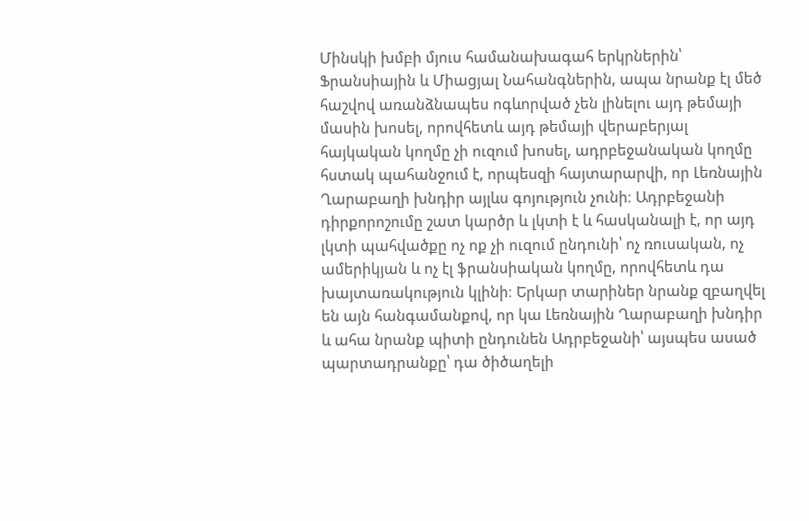Մինսկի խմբի մյուս համանախագահ երկրներին՝ Ֆրանսիային և Միացյալ Նահանգներին, ապա նրանք էլ մեծ հաշվով առանձնապես ոգևորված չեն լինելու այդ թեմայի մասին խոսել, որովհետև այդ թեմայի վերաբերյալ հայկական կողմը չի ուզում խոսել, ադրբեջանական կողմը հստակ պահանջում է, որպեսզի հայտարարվի, որ Լեռնային Ղարաբաղի խնդիր այլևս գոյություն չունի։ Ադրբեջանի դիրքորոշումը շատ կարծր և լկտի է և հասկանալի է, որ այդ լկտի պահվածքը ոչ ոք չի ուզում ընդունի՝ ոչ ռուսական, ոչ ամերիկյան և ոչ էլ ֆրանսիական կողմը, որովհետև դա խայտառակություն կլինի։ Երկար տարիներ նրանք զբաղվել են այն հանգամանքով, որ կա Լեռնային Ղարաբաղի խնդիր և ահա նրանք պիտի ընդունեն Ադրբեջանի՝ այսպես ասած պարտադրանքը՝ դա ծիծաղելի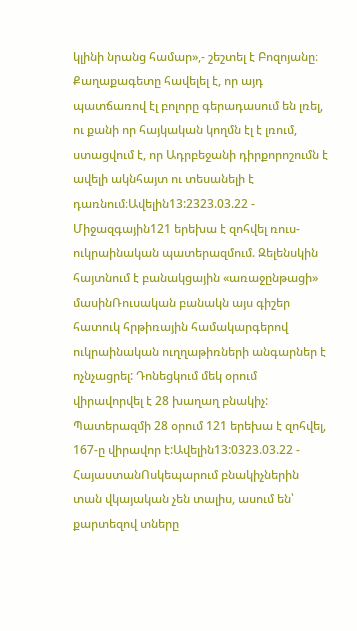կլինի նրանց համար»,- շեշտել է Բոզոյանը։ Քաղաքագետը հավելել է, որ այդ պատճառով էլ բոլորը գերադասում են լռել, ու քանի որ հայկական կողմն էլ է լռում, ստացվում է, որ Ադրբեջանի դիրքորոշումն է ավելի ակնհայտ ու տեսանելի է դառնում։Ավելին13:2323.03.22 -
Միջազգային121 երեխա է զոհվել ռուս-ուկրաինական պատերազմում. Զելենսկին հայտնում է բանակցային «առաջընթացի» մասինՌուսական բանակն այս գիշեր հատուկ հրթիռային համակարգերով ուկրաինական ուղղաթիռների անգարներ է ոչնչացրել: Դոնեցկում մեկ օրում վիրավորվել է 28 խաղաղ բնակիչ: Պատերազմի 28 օրում 121 երեխա է զոհվել, 167-ը վիրավոր է:Ավելին13:0323.03.22 -
ՀայաստանՈսկեպարում բնակիչներին տան վկայական չեն տալիս, ասում են՝ քարտեզով տները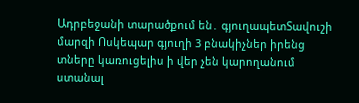Ադրբեջանի տարածքում են․ գյուղապետՏավուշի մարզի Ոսկեպար գյուղի 3 բնակիչներ իրենց տները կառուցելիս ի վեր չեն կարողանում ստանալ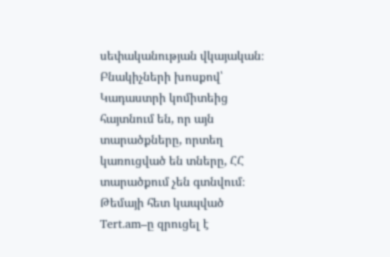սեփականության վկայական։ Բնակիչների խոսքով՝ Կադաստրի կոմիտեից հայտնում են, որ այն տարածքները, որտեղ կառուցված են տները, ՀՀ տարածքում չեն գտնվում։ Թեմայի հետ կապված Tert.am–ը զրուցել է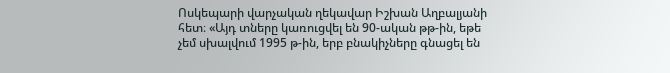Ոսկեպարի վարչական ղեկավար Իշխան Աղբալյանի հետ։ «Այդ տները կառուցվել են 90-ական թթ-ին, եթե չեմ սխալվում 1995 թ-ին, երբ բնակիչները գնացել են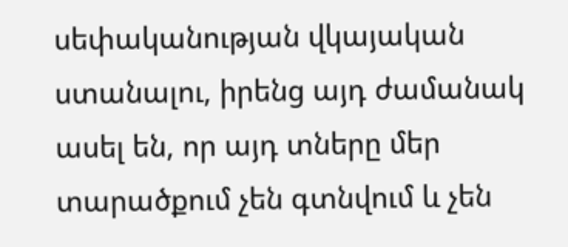սեփականության վկայական ստանալու, իրենց այդ ժամանակ ասել են, որ այդ տները մեր տարածքում չեն գտնվում և չեն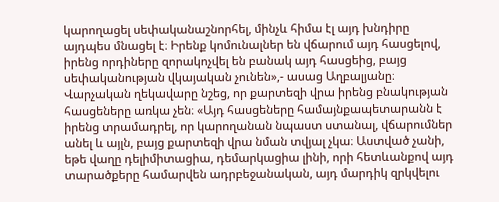կարողացել սեփականաշնորհել, մինչև հիմա էլ այդ խնդիրը այդպես մնացել է։ Իրենք կոմունալներ են վճարում այդ հասցելով, իրենց որդիները զորակոչվել են բանակ այդ հասցեից, բայց սեփականության վկայական չունեն»,- ասաց Աղբալյանը։ Վարչական ղեկավարը նշեց, որ քարտեզի վրա իրենց բնակության հասցեները առկա չեն։ «Այդ հասցեները համայնքապետարանն է իրենց տրամադրել, որ կարողանան նպաստ ստանալ, վճարումներ անել և այլն, բայց քարտեզի վրա նման տվյալ չկա։ Աստված չանի, եթե վաղը դելիմիտացիա, դեմարկացիա լինի, որի հետևանքով այդ տարածքերը համարվեն ադրբեջանական, այդ մարդիկ զրկվելու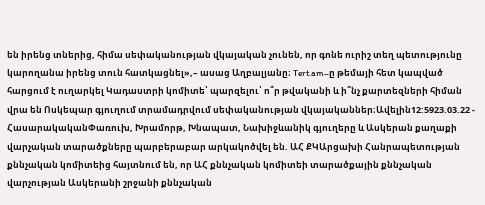են իրենց տներից, հիմա սեփականության վկայական չունեն, որ գոնե ուրիշ տեղ պետությունը կարողանա իրենց տուն հատկացնել»,– ասաց Աղբալյանը։ Tert.am–ը թեմայի հետ կապված հարցում է ուղարկել Կադաստրի կոմիտե՝ պարզելու՝ ո՞ր թվականի և ի՞նչ քարտեզների հիման վրա են Ոսկեպար գյուղում տրամադրվում սեփականության վկայականներ։Ավելին12:5923.03.22 -
ՀասարակականՓառուխ, Խրամորթ, Խնապատ, Նախիջևանիկ գյուղերը և Ասկերան քաղաքի վարչական տարածքները պարբերաբար արկակոծվել են. ԱՀ ՔԿԱրցախի Հանրապետության քննչական կոմիտեից հայտնում են, որ ԱՀ քննչական կոմիտեի տարածքային քննչական վարչության Ասկերանի շրջանի քննչական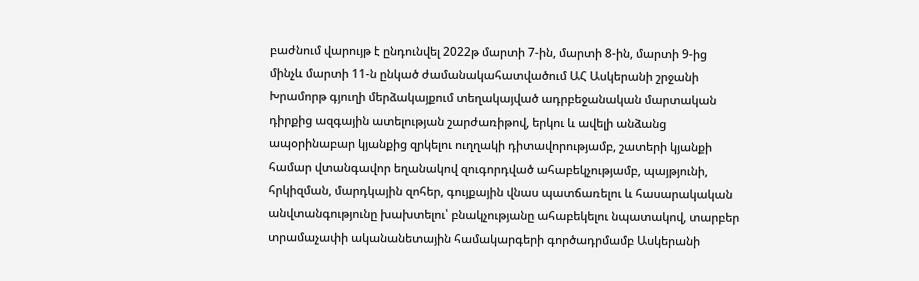բաժնում վարույթ է ընդունվել 2022թ մարտի 7-ին, մարտի 8-ին, մարտի 9-ից մինչև մարտի 11-ն ընկած ժամանակահատվածում ԱՀ Ասկերանի շրջանի Խրամորթ գյուղի մերձակայքում տեղակայված ադրբեջանական մարտական դիրքից ազգային ատելության շարժառիթով, երկու և ավելի անձանց ապօրինաբար կյանքից զրկելու ուղղակի դիտավորությամբ, շատերի կյանքի համար վտանգավոր եղանակով զուգորդված ահաբեկչությամբ, պայթյունի, հրկիզման, մարդկային զոհեր, գույքային վնաս պատճառելու և հասարակական անվտանգությունը խախտելու՝ բնակչությանը ահաբեկելու նպատակով, տարբեր տրամաչափի ականանետային համակարգերի գործադրմամբ Ասկերանի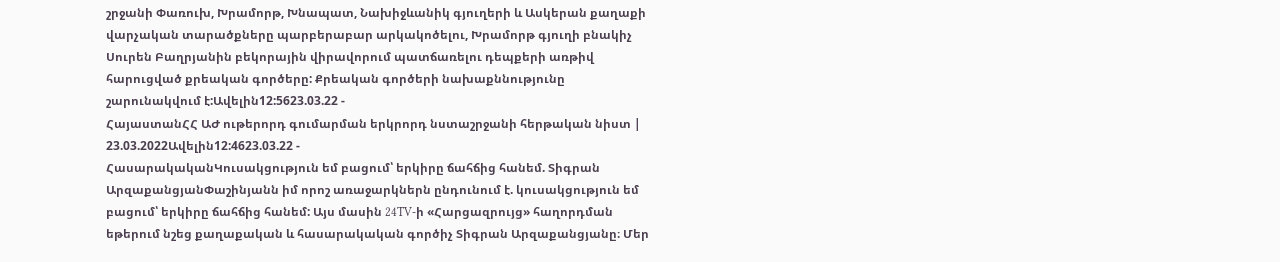շրջանի Փառուխ, Խրամորթ, Խնապատ, Նախիջևանիկ գյուղերի և Ասկերան քաղաքի վարչական տարածքները պարբերաբար արկակոծելու, Խրամորթ գյուղի բնակիչ Սուրեն Բաղրյանին բեկորային վիրավորում պատճառելու դեպքերի առթիվ հարուցված քրեական գործերը: Քրեական գործերի նախաքննությունը շարունակվում է:Ավելին12:5623.03.22 -
ՀայաստանՀՀ ԱԺ ութերորդ գումարման երկրորդ նստաշրջանի հերթական նիստ | 23.03.2022Ավելին12:4623.03.22 -
ՀասարակականԿուսակցություն եմ բացում՝ երկիրը ճահճից հանեմ. Տիգրան ԱրզաքանցյանՓաշինյանն իմ որոշ առաջարկներն ընդունում է. կուսակցություն եմ բացում՝ երկիրը ճահճից հանեմ: Այս մասին 24TV-ի «Հարցազրույց» հաղորդման եթերում նշեց քաղաքական և հասարակական գործիչ Տիգրան Արզաքանցյանը։ Մեր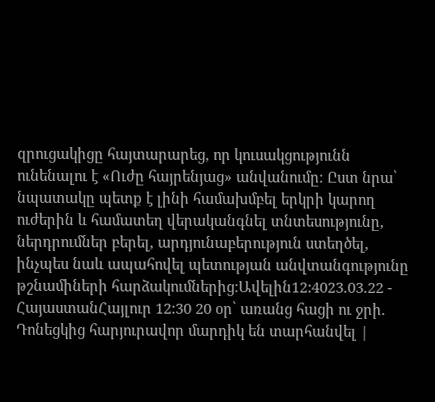զրուցակիցը հայտարարեց, որ կուսակցությունն ունենալու է «Ուժը հայրենյաց» անվանումը։ Ըստ նրա՝ նպատակը պետք է լինի համախմբել երկրի կարող ուժերին և համատեղ վերականգնել տնտեսությունը, ներդրումներ բերել, արդյունաբերություն ստեղծել, ինչպես նաև ապահովել պետության անվտանգությունը թշնամիների հարձակումներից։Ավելին12:4023.03.22 -
ՀայաստանՀայլուր 12:30 20 օր՝ առանց հացի ու ջրի. Դոնեցկից հարյուրավոր մարդիկ են տարհանվել |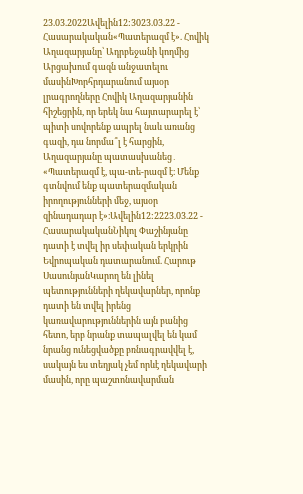23.03.2022Ավելին12:3023.03.22 -
Հասարակական«Պատերազմ է». Հովիկ Աղազարյանը՝ Ադրբեջանի կողմից Արցախում գազն անջատելու մասինԽորհրդարանում այսօր լրագրողները Հովիկ Աղազարյանին հիշեցրին, որ երեկ նա հայտարարել է՝ պիտի սովորենք ապրել նաև առանց գազի, դա նորմա՞լ է հարցին, Աղազարյանը պատասխանեց․ «Պատերազմ է, պա-տե-րազմ է։ Մենք գտնվում ենք պատերազմական իրողությունների մեջ, այսօր զինադադար է»։Ավելին12:2223.03.22 -
ՀասարակականՆիկոլ Փաշինյանը դատի է տվել իր սեփական երկրին Եվրոպական դատարանում. Հարութ ՍասունյանԿարող են լինել պետությունների ղեկավարներ, որոնք դատի են տվել իրենց կառավարություններին այն բանից հետո, երբ նրանք տապալվել են կամ նրանց ունեցվածքը բռնագրավվել է, սակայն ես տեղյակ չեմ որևէ ղեկավարի մասին, որը պաշտոնավարման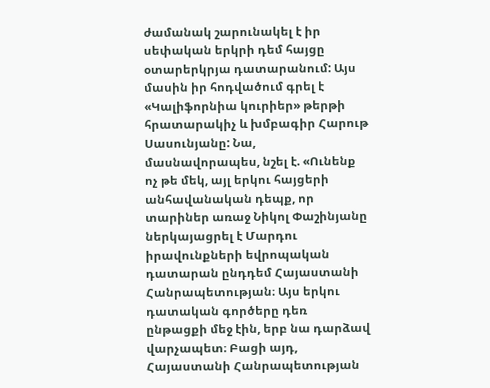ժամանակ շարունակել է իր սեփական երկրի դեմ հայցը օտարերկրյա դատարանում: Այս մասին իր հոդվածում գրել է «Կալիֆորնիա կուրիեր» թերթի հրատարակիչ և խմբագիր Հարութ Սասունյանը: Նա, մասնավորապես, նշել է. «Ունենք ոչ թե մեկ, այլ երկու հայցերի անհավանական դեպք, որ տարիներ առաջ Նիկոլ Փաշինյանը ներկայացրել է Մարդու իրավունքների եվրոպական դատարան ընդդեմ Հայաստանի Հանրապետության։ Այս երկու դատական գործերը դեռ ընթացքի մեջ էին, երբ նա դարձավ վարչապետ։ Բացի այդ, Հայաստանի Հանրապետության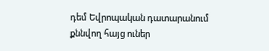դեմ Եվրոպական դատարանում քննվող հայց ուներ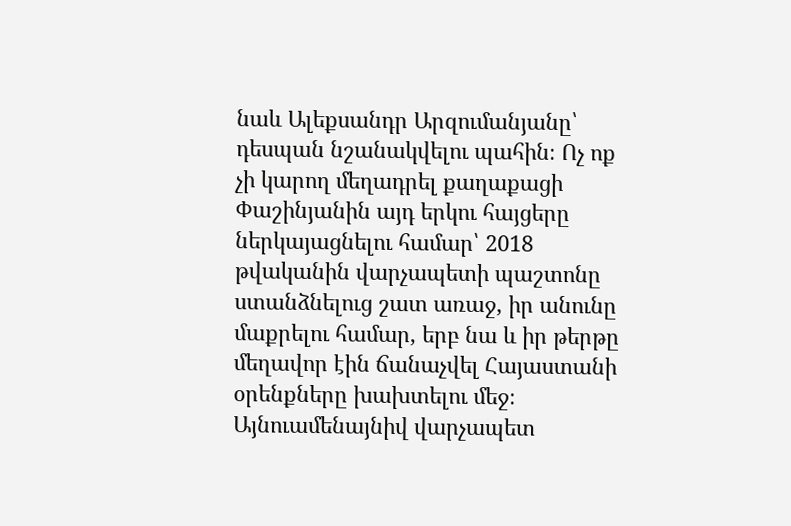նաև Ալեքսանդր Արզումանյանը՝ դեսպան նշանակվելու պահին։ Ոչ ոք չի կարող մեղադրել քաղաքացի Փաշինյանին այդ երկու հայցերը ներկայացնելու համար՝ 2018 թվականին վարչապետի պաշտոնը ստանձնելուց շատ առաջ, իր անունը մաքրելու համար, երբ նա և իր թերթը մեղավոր էին ճանաչվել Հայաստանի օրենքները խախտելու մեջ։ Այնուամենայնիվ վարչապետ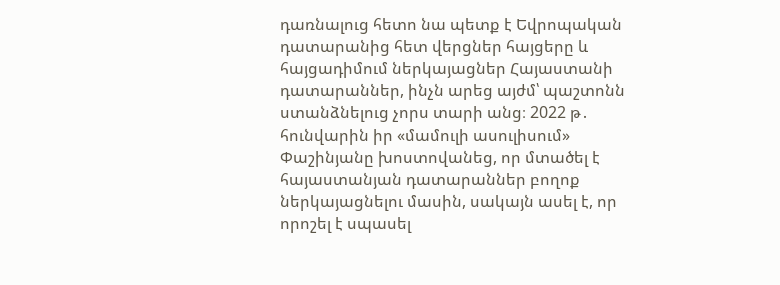դառնալուց հետո նա պետք է Եվրոպական դատարանից հետ վերցներ հայցերը և հայցադիմում ներկայացներ Հայաստանի դատարաններ, ինչն արեց այժմ՝ պաշտոնն ստանձնելուց չորս տարի անց։ 2022 թ․ հունվարին իր «մամուլի ասուլիսում» Փաշինյանը խոստովանեց, որ մտածել է հայաստանյան դատարաններ բողոք ներկայացնելու մասին, սակայն ասել է, որ որոշել է սպասել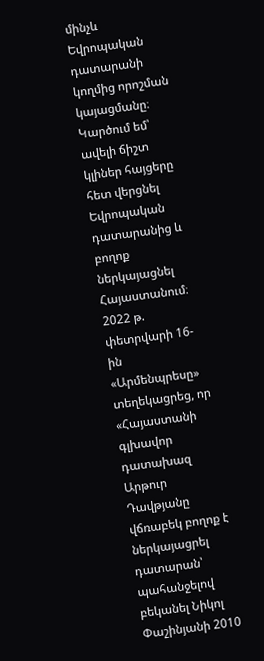մինչև Եվրոպական դատարանի կողմից որոշման կայացմանը։ Կարծում եմ՝ ավելի ճիշտ կլիներ հայցերը հետ վերցնել Եվրոպական դատարանից և բողոք ներկայացնել Հայաստանում։ 2022 թ. փետրվարի 16-ին «Արմենպրեսը» տեղեկացրեց, որ «Հայաստանի գլխավոր դատախազ Արթուր Դավթյանը վճռաբեկ բողոք է ներկայացրել դատարան՝ պահանջելով բեկանել Նիկոլ Փաշինյանի 2010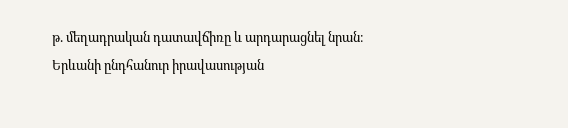թ. մեղադրական դատավճիռը և արդարացնել նրան։ Երևանի ընդհանուր իրավասության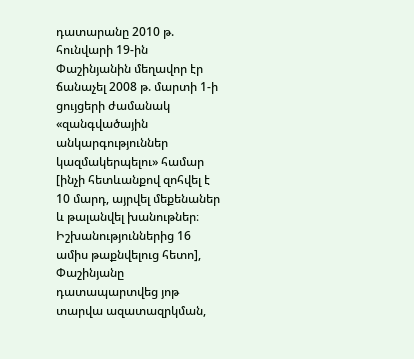դատարանը 2010 թ. հունվարի 19-ին Փաշինյանին մեղավոր էր ճանաչել 2008 թ. մարտի 1-ի ցույցերի ժամանակ «զանգվածային անկարգություններ կազմակերպելու» համար [ինչի հետևանքով զոհվել է 10 մարդ, այրվել մեքենաներ և թալանվել խանութներ։ Իշխանություններից 16 ամիս թաքնվելուց հետո], Փաշինյանը դատապարտվեց յոթ տարվա ազատազրկման,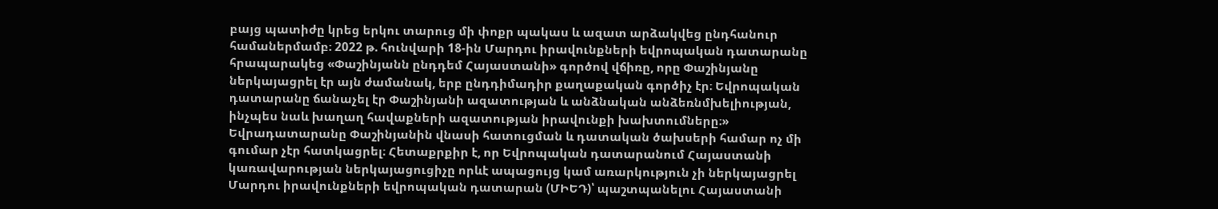բայց պատիժը կրեց երկու տարուց մի փոքր պակաս և ազատ արձակվեց ընդհանուր համաներմամբ։ 2022 թ. հունվարի 18-ին Մարդու իրավունքների եվրոպական դատարանը հրապարակեց «Փաշինյանն ընդդեմ Հայաստանի» գործով վճիռը, որը Փաշինյանը ներկայացրել էր այն ժամանակ, երբ ընդդիմադիր քաղաքական գործիչ էր։ Եվրոպական դատարանը ճանաչել էր Փաշինյանի ազատության և անձնական անձեռնմխելիության, ինչպես նաև խաղաղ հավաքների ազատության իրավունքի խախտումները։» Եվրադատարանը Փաշինյանին վնասի հատուցման և դատական ծախսերի համար ոչ մի գումար չէր հատկացրել։ Հետաքրքիր է, որ Եվրոպական դատարանում Հայաստանի կառավարության ներկայացուցիչը որևէ ապացույց կամ առարկություն չի ներկայացրել Մարդու իրավունքների եվրոպական դատարան (ՄԻԵԴ)՝ պաշտպանելու Հայաստանի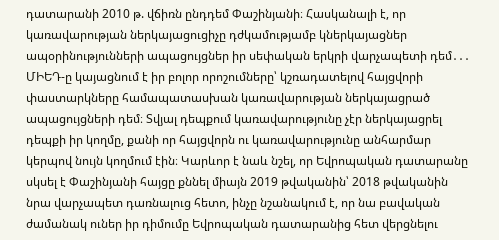դատարանի 2010 թ. վճիռն ընդդեմ Փաշինյանի։ Հասկանալի է, որ կառավարության ներկայացուցիչը դժկամությամբ կներկայացներ ապօրինությունների ապացույցներ իր սեփական երկրի վարչապետի դեմ․․․ ՄԻԵԴ-ը կայացնում է իր բոլոր որոշումները՝ կշռադատելով հայցվորի փաստարկները համապատասխան կառավարության ներկայացրած ապացույցների դեմ։ Տվյալ դեպքում կառավարությունը չէր ներկայացրել դեպքի իր կողմը, քանի որ հայցվորն ու կառավարությունը անհարմար կերպով նույն կողմում էին։ Կարևոր է նաև նշել, որ Եվրոպական դատարանը սկսել է Փաշինյանի հայցը քննել միայն 2019 թվականին՝ 2018 թվականին նրա վարչապետ դառնալուց հետո, ինչը նշանակում է, որ նա բավական ժամանակ ուներ իր դիմումը Եվրոպական դատարանից հետ վերցնելու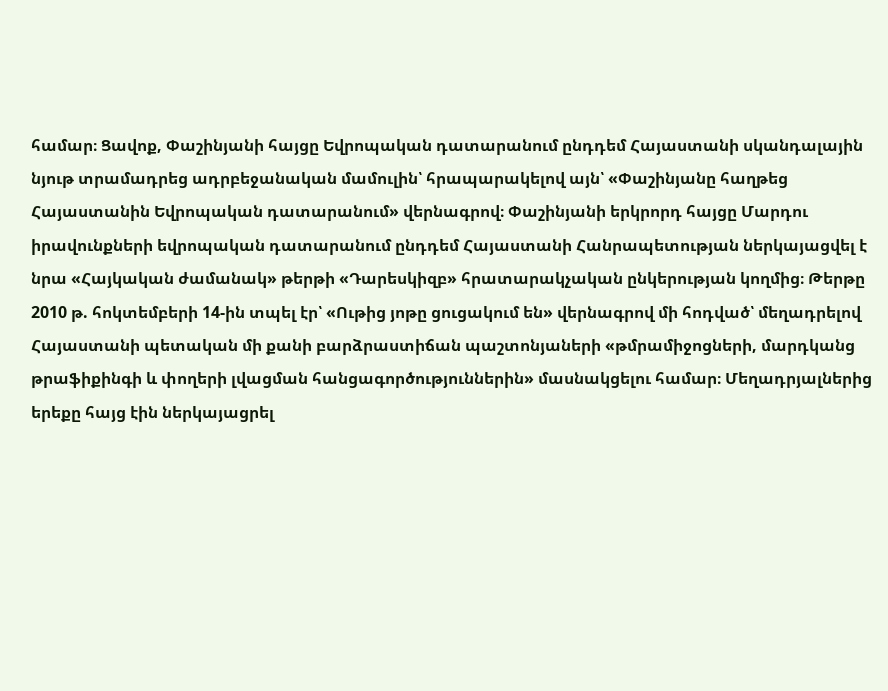համար։ Ցավոք, Փաշինյանի հայցը Եվրոպական դատարանում ընդդեմ Հայաստանի սկանդալային նյութ տրամադրեց ադրբեջանական մամուլին՝ հրապարակելով այն՝ «Փաշինյանը հաղթեց Հայաստանին Եվրոպական դատարանում» վերնագրով։ Փաշինյանի երկրորդ հայցը Մարդու իրավունքների եվրոպական դատարանում ընդդեմ Հայաստանի Հանրապետության ներկայացվել է նրա «Հայկական ժամանակ» թերթի «Դարեսկիզբ» հրատարակչական ընկերության կողմից։ Թերթը 2010 թ. հոկտեմբերի 14-ին տպել էր՝ «Ութից յոթը ցուցակում են» վերնագրով մի հոդված՝ մեղադրելով Հայաստանի պետական մի քանի բարձրաստիճան պաշտոնյաների «թմրամիջոցների, մարդկանց թրաֆիքինգի և փողերի լվացման հանցագործություններին» մասնակցելու համար։ Մեղադրյալներից երեքը հայց էին ներկայացրել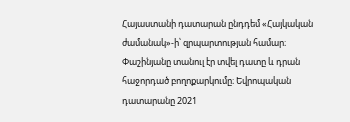Հայաստանի դատարան ընդդեմ «Հայկական ժամանակ»-ի՝ զրպարտության համար։ Փաշինյանը տանուլ էր տվել դատը և դրան հաջորդած բողոքարկումը։ Եվրոպական դատարանը 2021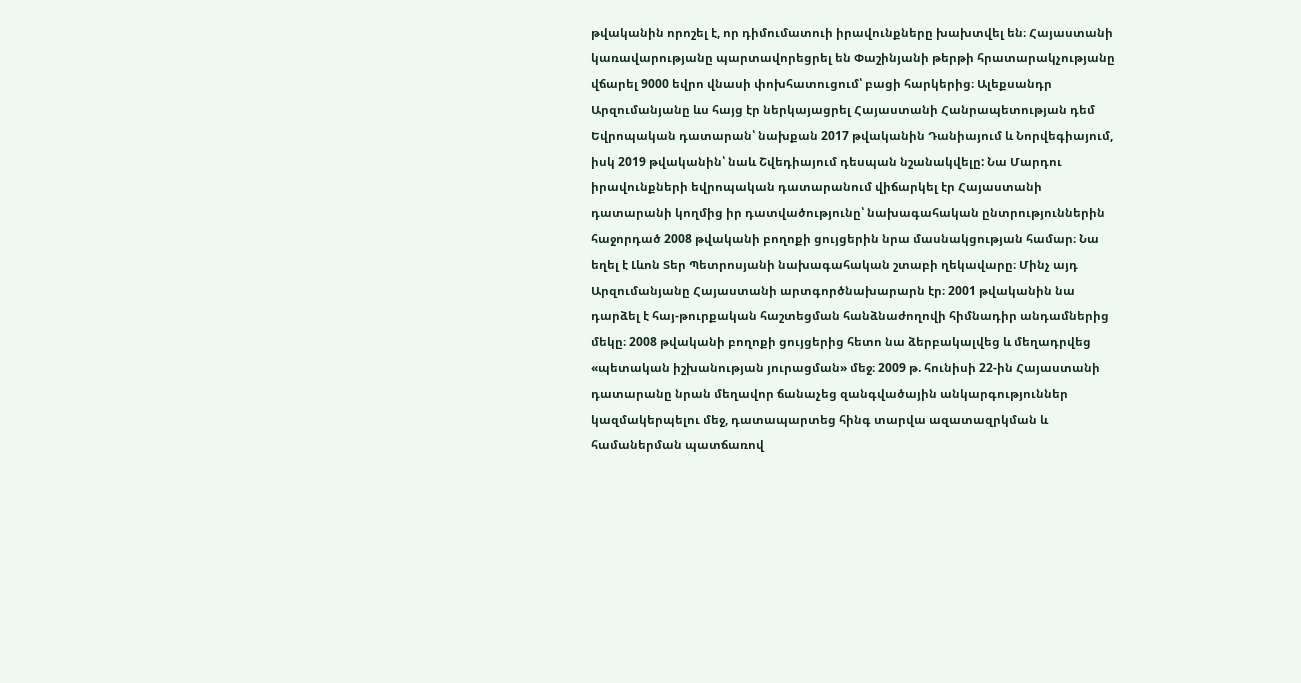թվականին որոշել է, որ դիմումատուի իրավունքները խախտվել են։ Հայաստանի կառավարությանը պարտավորեցրել են Փաշինյանի թերթի հրատարակչությանը վճարել 9000 եվրո վնասի փոխհատուցում՝ բացի հարկերից։ Ալեքսանդր Արզումանյանը ևս հայց էր ներկայացրել Հայաստանի Հանրապետության դեմ Եվրոպական դատարան՝ նախքան 2017 թվականին Դանիայում և Նորվեգիայում, իսկ 2019 թվականին՝ նաև Շվեդիայում դեսպան նշանակվելը: Նա Մարդու իրավունքների եվրոպական դատարանում վիճարկել էր Հայաստանի դատարանի կողմից իր դատվածությունը՝ նախագահական ընտրություններին հաջորդած 2008 թվականի բողոքի ցույցերին նրա մասնակցության համար։ Նա եղել է Լևոն Տեր Պետրոսյանի նախագահական շտաբի ղեկավարը։ Մինչ այդ Արզումանյանը Հայաստանի արտգործնախարարն էր։ 2001 թվականին նա դարձել է հայ-թուրքական հաշտեցման հանձնաժողովի հիմնադիր անդամներից մեկը։ 2008 թվականի բողոքի ցույցերից հետո նա ձերբակալվեց և մեղադրվեց «պետական իշխանության յուրացման» մեջ։ 2009 թ. հունիսի 22-ին Հայաստանի դատարանը նրան մեղավոր ճանաչեց զանգվածային անկարգություններ կազմակերպելու մեջ, դատապարտեց հինգ տարվա ազատազրկման և համաներման պատճառով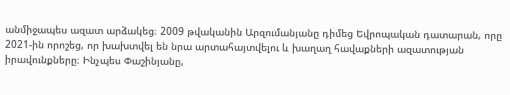անմիջապես ազատ արձակեց։ 2009 թվականին Արզումանյանը դիմեց Եվրոպական դատարան, որը 2021-ին որոշեց, որ խախտվել են նրա արտահայտվելու և խաղաղ հավաքների ազատության իրավունքները։ Ինչպես Փաշինյանը,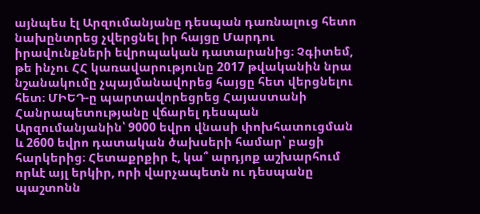այնպես էլ Արզումանյանը դեսպան դառնալուց հետո նախընտրեց չվերցնել իր հայցը Մարդու իրավունքների եվրոպական դատարանից։ Չգիտեմ, թե ինչու ՀՀ կառավարությունը 2017 թվականին նրա նշանակումը չպայմանավորեց հայցը հետ վերցնելու հետ։ ՄԻԵԴ-ը պարտավորեցրեց Հայաստանի Հանրապետությանը վճարել դեսպան Արզումանյանին՝ 9000 եվրո վնասի փոխհատուցման և 2600 եվրո դատական ծախսերի համար՝ բացի հարկերից։ Հետաքրքիր է, կա՞ արդյոք աշխարհում որևէ այլ երկիր, որի վարչապետն ու դեսպանը պաշտոնն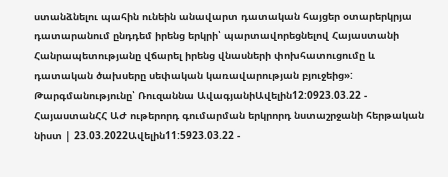ստանձնելու պահին ունեին անավարտ դատական հայցեր օտարերկրյա դատարանում ընդդեմ իրենց երկրի՝ պարտավորեցնելով Հայաստանի Հանրապետությանը վճարել իրենց վնասների փոխհատուցումը և դատական ծախսերը սեփական կառավարության բյուջեից»: Թարգմանությունը՝ Ռուզաննա ԱվագյանիԱվելին12:0923.03.22 -
ՀայաստանՀՀ ԱԺ ութերորդ գումարման երկրորդ նստաշրջանի հերթական նիստ | 23.03.2022Ավելին11:5923.03.22 -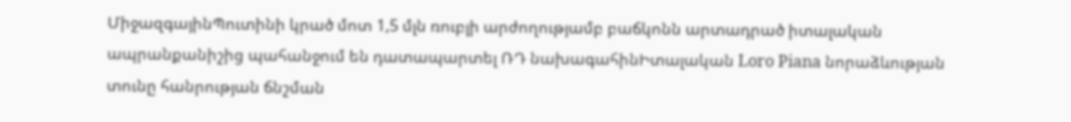ՄիջազգայինՊուտինի կրած մոտ 1,5 մլն ռուբլի արժողությամբ բաճկոնն արտադրած իտալական ապրանքանիշից պահանջում են դատապարտել ՌԴ նախագահինԻտալական Loro Piana նորաձևության տունը հանրության ճնշման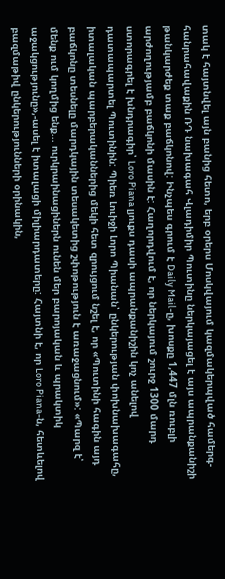տակ է հայտնվել այն բանից հետո, երբ օրերս Մոսկվայում կազմակերպված համերգ-հանրահավաքին ՌԴ նախագահ Վլադիմիր Պուտինը ներկայացել է այս ապրանքանիշի թանկարժեք տաք բաճկոնով: Ինչպես գրում է Daily Mail-ը, խոսքը 1,447 մլն ռուբլի արժողությամբ բաճկոնի մասին է: Հաղորդվում է, որ ներկայում շուրջ 1300 մարդ ստորագրել է խնդրագիր՝ Loro Piana լյուքս դասի ապրանքանիշին կոչ անելով դատապարտել Պուտինին: Պիեռ Լուիջի Լորո Պիանան՝ ընկերության փոխնախագահը, իտալական պարբերականներից մեկի հետ զրույցում նշել է, որ «Պուտինի հագին այդ բաճկոնը տեսնելը մարդկային տեսակետից շփոթություն է առաջացնում»: «Պարզ է՝ մենք ում կողմից ենք... ուրկրաինացիներն ունեն մեր բարոյական և պրակտիկ աջակցությունը»,-ասել է իտալացի միլիարդատերը: Հայտնի է, որ Loro Piana-ն, հետևելով բազմաթիվ ընկերությունների օրինակին,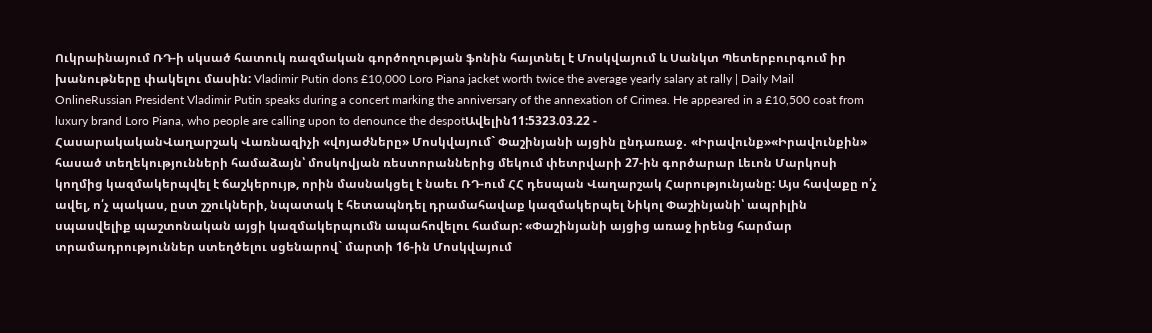Ուկրաինայում ՌԴ-ի սկսած հատուկ ռազմական գործողության ֆոնին հայտնել է Մոսկվայում և Սանկտ Պետերբուրգում իր խանութները փակելու մասին: Vladimir Putin dons £10,000 Loro Piana jacket worth twice the average yearly salary at rally | Daily Mail OnlineRussian President Vladimir Putin speaks during a concert marking the anniversary of the annexation of Crimea. He appeared in a £10,500 coat from luxury brand Loro Piana, who people are calling upon to denounce the despotԱվելին11:5323.03.22 -
ՀասարակականՎաղարշակ Վառնազիչի «վոյաժները» Մոսկվայում` Փաշինյանի այցին ընդառաջ․ «Իրավունք»«Իրավունքին» հասած տեղեկությունների համաձայն՝ մոսկովյան ռեստորաններից մեկում փետրվարի 27-ին գործարար Լեւոն Մարկոսի կողմից կազմակերպվել է ճաշկերույթ, որին մասնակցել է նաեւ ՌԴ-ում ՀՀ դեսպան Վաղարշակ Հարությունյանը: Այս հավաքը ո՛չ ավել, ո՛չ պակաս, ըստ շշուկների, նպատակ է հետապնդել դրամահավաք կազմակերպել Նիկոլ Փաշինյանի՝ ապրիլին սպասվելիք պաշտոնական այցի կազմակերպումն ապահովելու համար: «Փաշինյանի այցից առաջ իրենց հարմար տրամադրություններ ստեղծելու սցենարով` մարտի 16-ին Մոսկվայում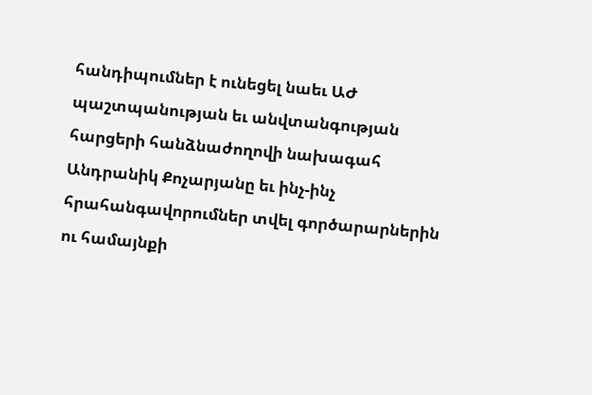հանդիպումներ է ունեցել նաեւ ԱԺ պաշտպանության եւ անվտանգության հարցերի հանձնաժողովի նախագահ Անդրանիկ Քոչարյանը եւ ինչ-ինչ հրահանգավորումներ տվել գործարարներին ու համայնքի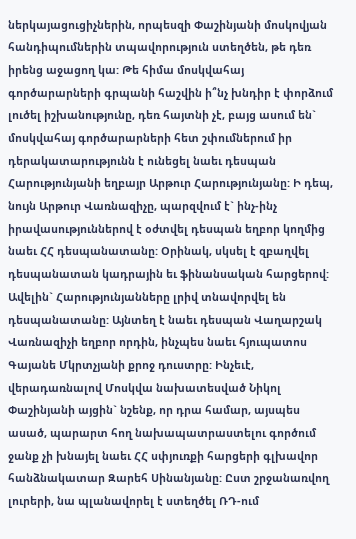ներկայացուցիչներին, որպեսզի Փաշինյանի մոսկովյան հանդիպումներին տպավորություն ստեղծեն, թե դեռ իրենց աջացող կա: Թե հիմա մոսկվահայ գործարարների գրպանի հաշվին ի՞նչ խնդիր է փորձում լուծել իշխանությունը, դեռ հայտնի չէ, բայց ասում են` մոսկվահայ գործարարների հետ շփումներում իր դերակատարությունն է ունեցել նաեւ դեսպան Հարությունյանի եղբայր Արթուր Հարությունյանը: Ի դեպ, նույն Արթուր Վառնազիչը, պարզվում է` ինչ-ինչ իրավասություններով է օժտվել դեսպան եղբոր կողմից նաեւ ՀՀ դեսպանատանը: Օրինակ, սկսել է զբաղվել դեսպանատան կադրային եւ ֆինանսական հարցերով: Ավելին` Հարությունյանները լրիվ տնավորվել են դեսպանատանը: Այնտեղ է նաեւ դեսպան Վաղարշակ Վառնազիչի եղբոր որդին, ինչպես նաեւ հյուպատոս Գայանե Մկրտչյանի քրոջ դուստրը: Ինչեւէ, վերադառնալով Մոսկվա նախատեսված Նիկոլ Փաշինյանի այցին` նշենք, որ դրա համար, այսպես ասած, պարարտ հող նախապատրաստելու գործում ջանք չի խնայել նաեւ ՀՀ սփյուռքի հարցերի գլխավոր հանձնակատար Զարեհ Սինանյանը: Ըստ շրջանառվող լուրերի, նա պլանավորել է ստեղծել ՌԴ-ում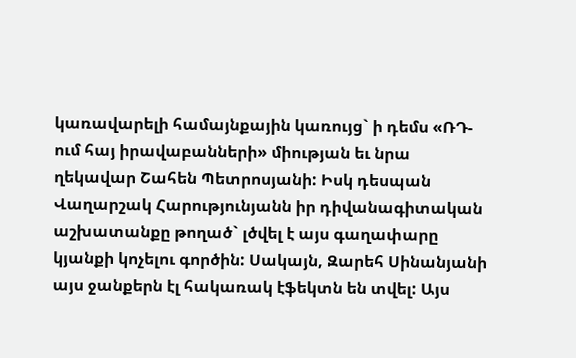կառավարելի համայնքային կառույց` ի դեմս «ՌԴ-ում հայ իրավաբանների» միության եւ նրա ղեկավար Շահեն Պետրոսյանի: Իսկ դեսպան Վաղարշակ Հարությունյանն իր դիվանագիտական աշխատանքը թողած` լծվել է այս գաղափարը կյանքի կոչելու գործին: Սակայն, Զարեհ Սինանյանի այս ջանքերն էլ հակառակ էֆեկտն են տվել: Այս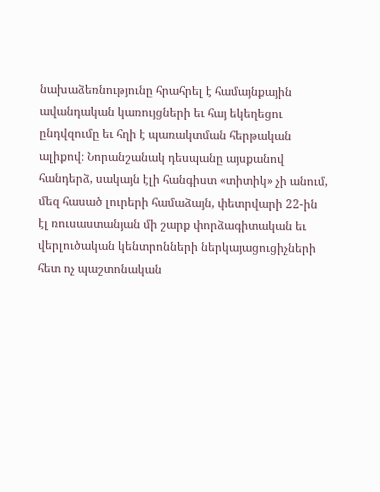նախաձեռնությունը հրահրել է համայնքային ավանդական կառույցների եւ հայ եկեղեցու ընդվզումը եւ հղի է պառակտման հերթական ալիքով։ Նորանշանակ դեսպանը այսքանով հանդերձ, սակայն էլի հանգիստ «տիտիկ» չի անում, մեզ հասած լուրերի համաձայն, փետրվարի 22-ին էլ ռուսաստանյան մի շարք փորձագիտական եւ վերլուծական կենտրոնների ներկայացուցիչների հետ ոչ պաշտոնական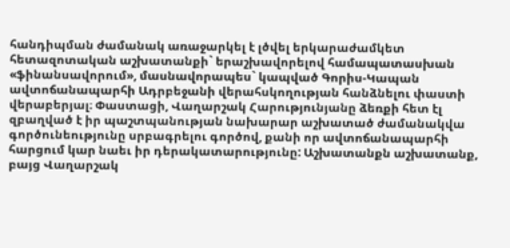հանդիպման ժամանակ առաջարկել է լծվել երկարաժամկետ հետազոտական աշխատանքի` երաշխավորելով համապատասխան «ֆինանսավորում», մասնավորապես` կապված Գորիս-Կապան ավտոճանապարհի Ադրբեջանի վերահսկողության հանձնելու փաստի վերաբերյալ։ Փաստացի, Վաղարշակ Հարությունյանը ձեռքի հետ էլ զբաղված է իր պաշտպանության նախարար աշխատած ժամանակվա գործունեությունը սրբագրելու գործով, քանի որ ավտոճանապարհի հարցում կար նաեւ իր դերակատարությունը: Աշխատանքն աշխատանք, բայց Վաղարշակ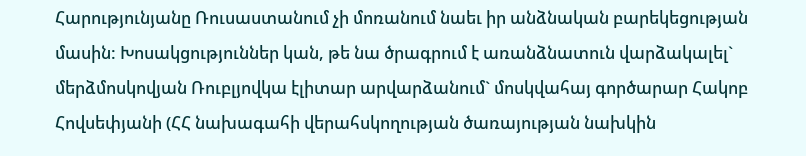Հարությունյանը Ռուսաստանում չի մոռանում նաեւ իր անձնական բարեկեցության մասին: Խոսակցություններ կան, թե նա ծրագրում է առանձնատուն վարձակալել` մերձմոսկովյան Ռուբլյովկա էլիտար արվարձանում` մոսկվահայ գործարար Հակոբ Հովսեփյանի (ՀՀ նախագահի վերահսկողության ծառայության նախկին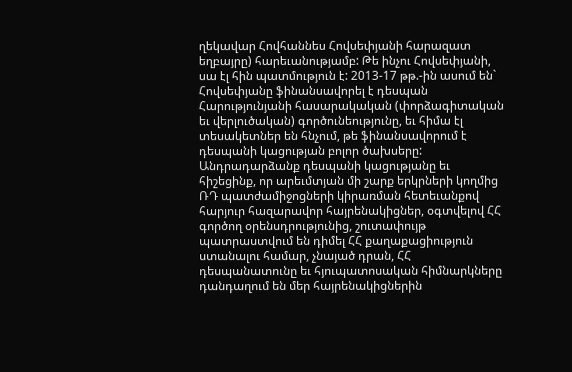ղեկավար Հովհաննես Հովսեփյանի հարազատ եղբայրը) հարեւանությամբ: Թե ինչու Հովսեփյանի, սա էլ հին պատմություն է: 2013-17 թթ.-ին ասում են` Հովսեփյանը ֆինանսավորել է դեսպան Հարությունյանի հասարակական (փորձագիտական եւ վերլուծական) գործունեությունը, եւ հիմա էլ տեսակետներ են հնչում, թե ֆինանսավորում է դեսպանի կացության բոլոր ծախսերը: Անդրադարձանք դեսպանի կացությանը եւ հիշեցինք, որ արեւմտյան մի շարք երկրների կողմից ՌԴ պատժամիջոցների կիրառման հետեւանքով հարյուր հազարավոր հայրենակիցներ, օգտվելով ՀՀ գործող օրենսդրությունից, շուտափույթ պատրաստվում են դիմել ՀՀ քաղաքացիություն ստանալու համար, չնայած դրան, ՀՀ դեսպանատունը եւ հյուպատոսական հիմնարկները դանդաղում են մեր հայրենակիցներին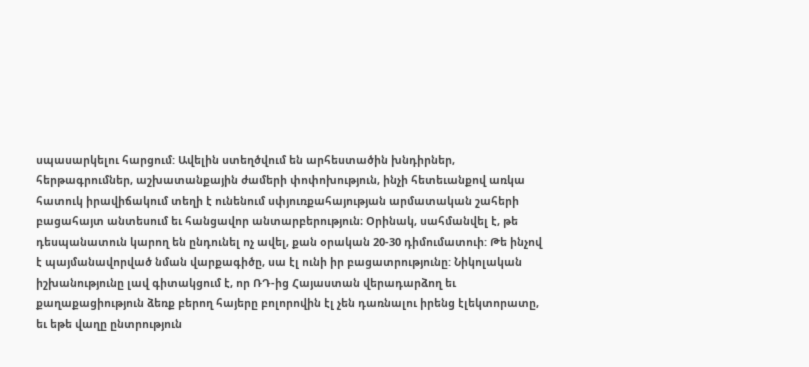սպասարկելու հարցում: Ավելին ստեղծվում են արհեստածին խնդիրներ, հերթագրումներ, աշխատանքային ժամերի փոփոխություն, ինչի հետեւանքով առկա հատուկ իրավիճակում տեղի է ունենում սփյուռքահայության արմատական շահերի բացահայտ անտեսում եւ հանցավոր անտարբերություն։ Օրինակ, սահմանվել է, թե դեսպանատուն կարող են ընդունել ոչ ավել, քան օրական 20-30 դիմումատուի: Թե ինչով է պայմանավորված նման վարքագիծը, սա էլ ունի իր բացատրությունը: Նիկոլական իշխանությունը լավ գիտակցում է, որ ՌԴ-ից Հայաստան վերադարձող եւ քաղաքացիություն ձեռք բերող հայերը բոլորովին էլ չեն դառնալու իրենց էլեկտորատը, եւ եթե վաղը ընտրություն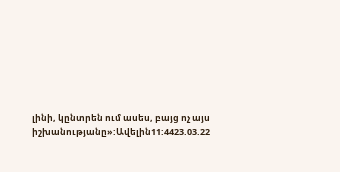լինի, կընտրեն ում ասես, բայց ոչ այս իշխանությանը»:Ավելին11:4423.03.22